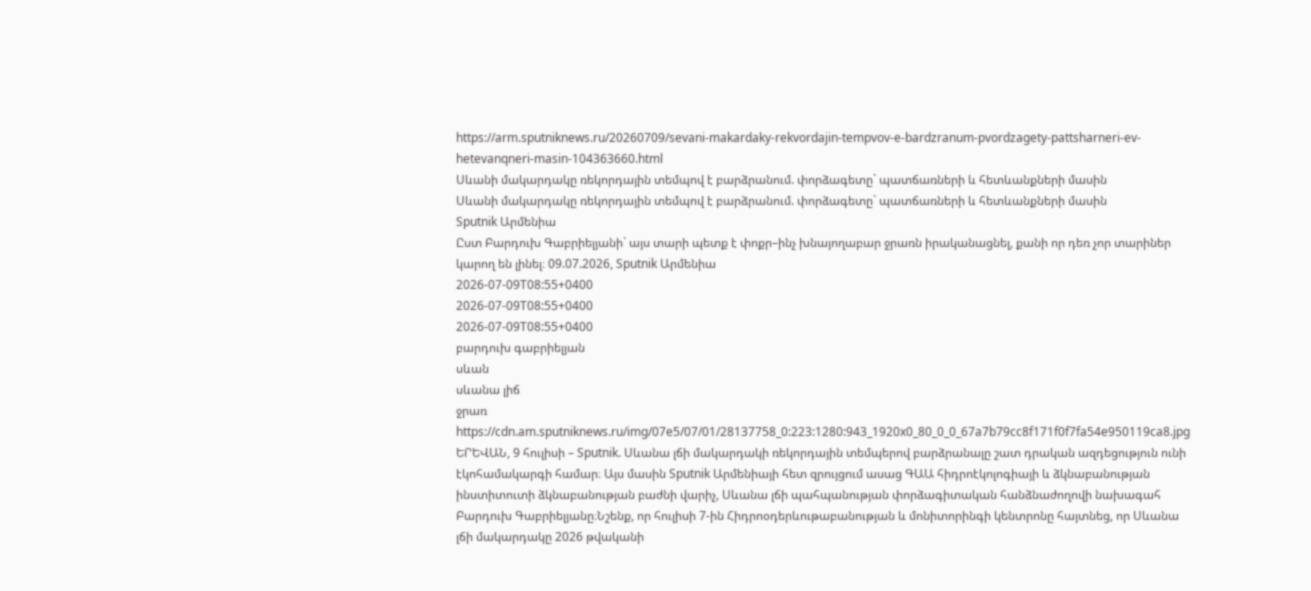https://arm.sputniknews.ru/20260709/sevani-makardaky-rekvordajin-tempvov-e-bardzranum-pvordzagety-pattsharneri-ev-hetevanqneri-masin-104363660.html
Սևանի մակարդակը ռեկորդային տեմպով է բարձրանում. փորձագետը` պատճառների և հետևանքների մասին
Սևանի մակարդակը ռեկորդային տեմպով է բարձրանում. փորձագետը` պատճառների և հետևանքների մասին
Sputnik Արմենիա
Ըստ Բարդուխ Գաբրիելյանի` այս տարի պետք է փոքր–ինչ խնայողաբար ջրառն իրականացնել, քանի որ դեռ չոր տարիներ կարող են լինել։ 09.07.2026, Sputnik Արմենիա
2026-07-09T08:55+0400
2026-07-09T08:55+0400
2026-07-09T08:55+0400
բարդուխ գաբրիելյան
սևան
սևանա լիճ
ջրառ
https://cdn.am.sputniknews.ru/img/07e5/07/01/28137758_0:223:1280:943_1920x0_80_0_0_67a7b79cc8f171f0f7fa54e950119ca8.jpg
ԵՐԵՎԱՆ, 9 հուլիսի – Sputnik. Սևանա լճի մակարդակի ռեկորդային տեմպերով բարձրանալը շատ դրական ազդեցություն ունի էկոհամակարգի համար։ Այս մասին Sputnik Արմենիայի հետ զրույցում ասաց ԳԱԱ հիդրոէկոլոգիայի և ձկնաբանության ինստիտուտի ձկնաբանության բաժնի վարիչ, Սևանա լճի պահպանության փորձագիտական հանձնաժողովի նախագահ Բարդուխ Գաբրիելյանը։Նշենք, որ հուլիսի 7-ին Հիդրոօդերևութաբանության և մոնիտորինգի կենտրոնը հայտնեց, որ Սևանա լճի մակարդակը 2026 թվականի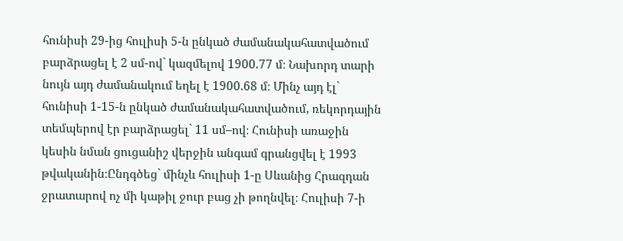հունիսի 29-ից հուլիսի 5-ն ընկած ժամանակահատվածում բարձրացել է 2 սմ-ով` կազմելով 1900.77 մ։ Նախորդ տարի նույն այդ ժամանակում եղել է 1900.68 մ։ Մինչ այդ էլ` հունիսի 1-15-ն ընկած ժամանակահատվածում, ռեկորդային տեմպերով էր բարձրացել` 11 սմ–ով։ Հունիսի առաջին կեսին նման ցուցանիշ վերջին անգամ գրանցվել է 1993 թվականին։Ընդգծեց` մինչև հուլիսի 1-ը Սևանից Հրազդան ջրատարով ոչ մի կաթիլ ջուր բաց չի թողնվել։ Հուլիսի 7-ի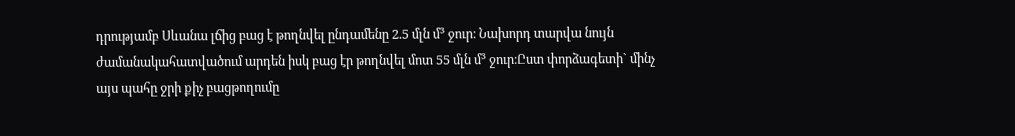դրությամբ Սևանա լճից բաց է թողնվել ընդամենը 2.5 մլն մ³ ջուր։ Նախորդ տարվա նույն ժամանակահատվածում արդեն իսկ բաց էր թողնվել մոտ 55 մլն մ³ ջուր։Ըստ փորձագետի` մինչ այս պահը ջրի քիչ բացթողումը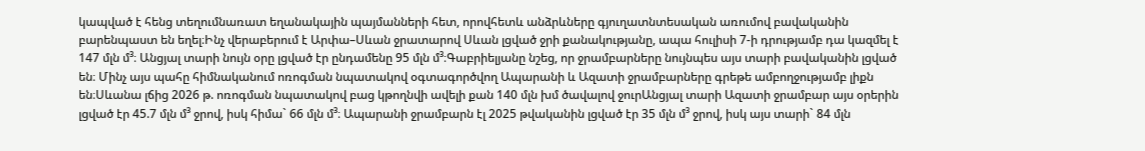կապված է հենց տեղումնառատ եղանակային պայմանների հետ, որովհետև անձրևները գյուղատնտեսական առումով բավականին բարենպաստ են եղել։Ինչ վերաբերում է Արփա–Սևան ջրատարով Սևան լցված ջրի քանակությանը, ապա հուլիսի 7-ի դրությամբ դա կազմել է 147 մլն մ³։ Անցյալ տարի նույն օրը լցված էր ընդամենը 95 մլն մ³։Գաբրիելյանը նշեց, որ ջրամբարները նույնպես այս տարի բավականին լցված են։ Մինչ այս պահը հիմնականում ոռոգման նպատակով օգտագործվող Ապարանի և Ազատի ջրամբարները գրեթե ամբողջությամբ լիքն են։Սևանա լճից 2026 թ. ոռոգման նպատակով բաց կթողնվի ավելի քան 140 մլն խմ ծավալով ջուրԱնցյալ տարի Ազատի ջրամբար այս օրերին լցված էր 45.7 մլն մ³ ջրով, իսկ հիմա` 66 մլն մ³։ Ապարանի ջրամբարն էլ 2025 թվականին լցված էր 35 մլն մ³ ջրով, իսկ այս տարի` 84 մլն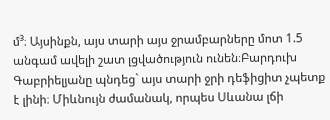մ³։ Այսինքն, այս տարի այս ջրամբարները մոտ 1.5 անգամ ավելի շատ լցվածություն ունեն։Բարդուխ Գաբրիելյանը պնդեց` այս տարի ջրի դեֆիցիտ չպետք է լինի։ Միևնույն ժամանակ, որպես Սևանա լճի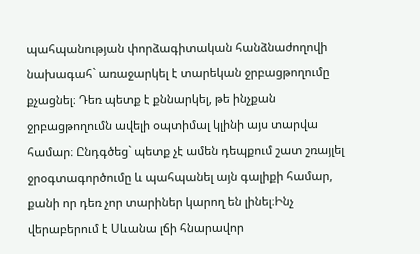պահպանության փորձագիտական հանձնաժողովի նախագահ` առաջարկել է տարեկան ջրբացթողումը քչացնել։ Դեռ պետք է քննարկել, թե ինչքան ջրբացթողումն ավելի օպտիմալ կլինի այս տարվա համար։ Ընդգծեց` պետք չէ ամեն դեպքում շատ շռայլել ջրօգտագործումը և պահպանել այն գալիքի համար, քանի որ դեռ չոր տարիներ կարող են լինել։Ինչ վերաբերում է Սևանա լճի հնարավոր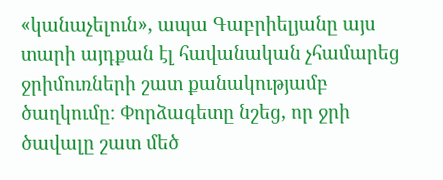«կանաչելուն», ապա Գաբրիելյանը այս տարի այդքան էլ հավանական չհամարեց ջրիմուռների շատ քանակությամբ ծաղկումը։ Փորձագետը նշեց, որ ջրի ծավալը շատ մեծ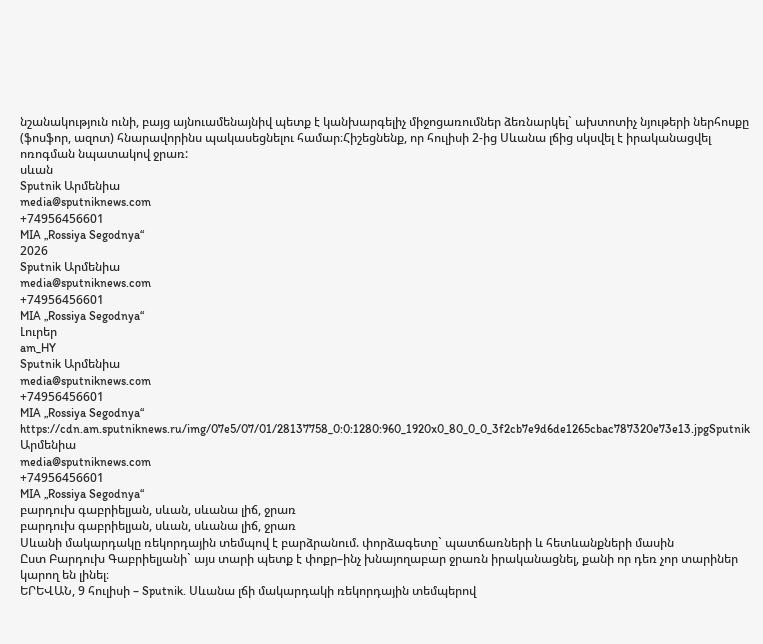նշանակություն ունի, բայց այնուամենայնիվ պետք է կանխարգելիչ միջոցառումներ ձեռնարկել` ախտոտիչ նյութերի ներհոսքը (ֆոսֆոր, ազոտ) հնարավորինս պակասեցնելու համար։Հիշեցնենք, որ հուլիսի 2-ից Սևանա լճից սկսվել է իրականացվել ոռոգման նպատակով ջրառ:
սևան
Sputnik Արմենիա
media@sputniknews.com
+74956456601
MIA „Rossiya Segodnya“
2026
Sputnik Արմենիա
media@sputniknews.com
+74956456601
MIA „Rossiya Segodnya“
Լուրեր
am_HY
Sputnik Արմենիա
media@sputniknews.com
+74956456601
MIA „Rossiya Segodnya“
https://cdn.am.sputniknews.ru/img/07e5/07/01/28137758_0:0:1280:960_1920x0_80_0_0_3f2cb7e9d6de1265cbac787320e73e13.jpgSputnik Արմենիա
media@sputniknews.com
+74956456601
MIA „Rossiya Segodnya“
բարդուխ գաբրիելյան, սևան, սևանա լիճ, ջրառ
բարդուխ գաբրիելյան, սևան, սևանա լիճ, ջրառ
Սևանի մակարդակը ռեկորդային տեմպով է բարձրանում. փորձագետը` պատճառների և հետևանքների մասին
Ըստ Բարդուխ Գաբրիելյանի` այս տարի պետք է փոքր–ինչ խնայողաբար ջրառն իրականացնել, քանի որ դեռ չոր տարիներ կարող են լինել։
ԵՐԵՎԱՆ, 9 հուլիսի – Sputnik. Սևանա լճի մակարդակի ռեկորդային տեմպերով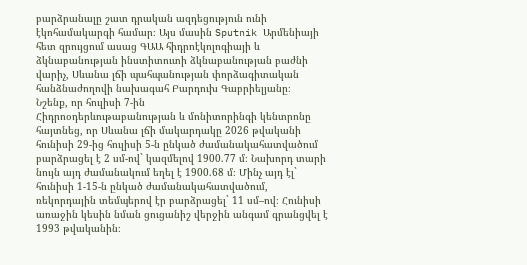բարձրանալը շատ դրական ազդեցություն ունի էկոհամակարգի համար։ Այս մասին Sputnik Արմենիայի հետ զրույցում ասաց ԳԱԱ հիդրոէկոլոգիայի և ձկնաբանության ինստիտուտի ձկնաբանության բաժնի վարիչ, Սևանա լճի պահպանության փորձագիտական հանձնաժողովի նախագահ Բարդուխ Գաբրիելյանը։
Նշենք, որ հուլիսի 7-ին
Հիդրոօդերևութաբանության և մոնիտորինգի կենտրոնը հայտնեց, որ Սևանա լճի մակարդակը 2026 թվականի հունիսի 29-ից հուլիսի 5-ն ընկած ժամանակահատվածում
բարձրացել է 2 սմ-ով` կազմելով 1900.77 մ։ Նախորդ տարի նույն այդ ժամանակում եղել է 1900.68 մ։ Մինչ այդ էլ` հունիսի 1-15-ն ընկած ժամանակահատվածում,
ռեկորդային տեմպերով էր բարձրացել` 11 սմ–ով։ Հունիսի առաջին կեսին նման ցուցանիշ վերջին անգամ գրանցվել է 1993 թվականին։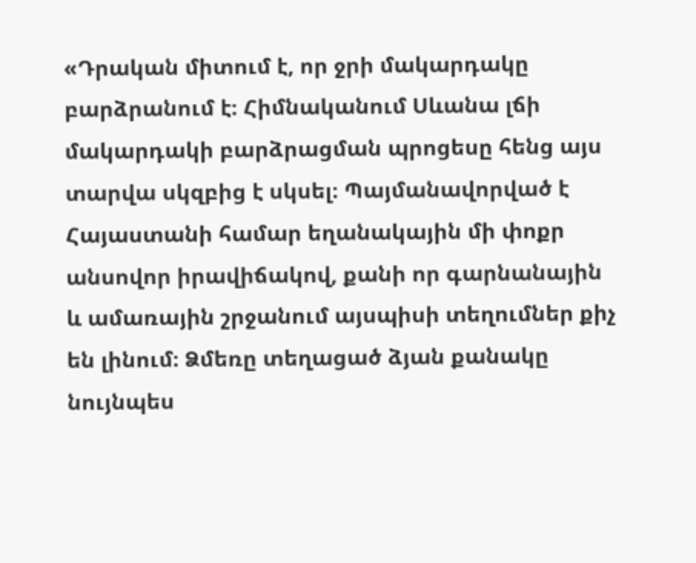«Դրական միտում է, որ ջրի մակարդակը բարձրանում է։ Հիմնականում Սևանա լճի մակարդակի բարձրացման պրոցեսը հենց այս տարվա սկզբից է սկսել։ Պայմանավորված է Հայաստանի համար եղանակային մի փոքր անսովոր իրավիճակով, քանի որ գարնանային և ամառային շրջանում այսպիսի տեղումներ քիչ են լինում։ Ձմեռը տեղացած ձյան քանակը նույնպես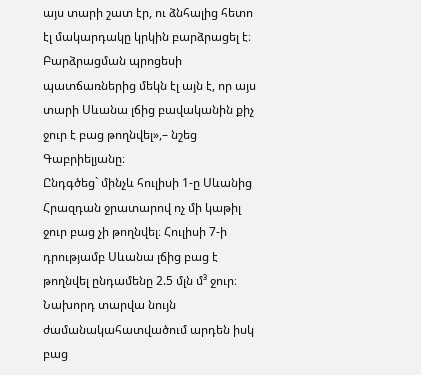այս տարի շատ էր, ու ձնհալից հետո էլ մակարդակը կրկին բարձրացել է։ Բարձրացման պրոցեսի պատճառներից մեկն էլ այն է, որ այս տարի Սևանա լճից բավականին քիչ ջուր է բաց թողնվել»,– նշեց Գաբրիելյանը։
Ընդգծեց` մինչև հուլիսի 1-ը Սևանից Հրազդան ջրատարով ոչ մի կաթիլ ջուր բաց չի թողնվել։ Հուլիսի 7-ի դրությամբ Սևանա լճից բաց է թողնվել ընդամենը 2.5 մլն մ³ ջուր։ Նախորդ տարվա նույն ժամանակահատվածում արդեն իսկ բաց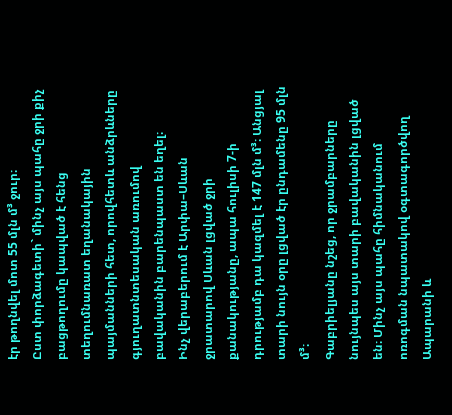էր թողնվել մոտ 55 մլն մ³ ջուր։
Ըստ փորձագետի` մինչ այս պահը ջրի քիչ բացթողումը կապված է հենց տեղումնառատ եղանակային պայմանների հետ, որովհետև անձրևները գյուղատնտեսական առումով բավականին բարենպաստ են եղել։
Ինչ վերաբերում է Արփա–Սևան ջրատարով Սևան լցված ջրի քանակությանը, ապա հուլիսի 7-ի դրությամբ դա կազմել է 147 մլն մ³։ Անցյալ տարի նույն օրը լցված էր ընդամենը 95 մլն մ³։
Գաբրիելյանը նշեց, որ ջրամբարները նույնպես այս տարի բավականին լցված են։ Մինչ այս պահը հիմնականում ոռոգման նպատակով օգտագործվող Ապարանի և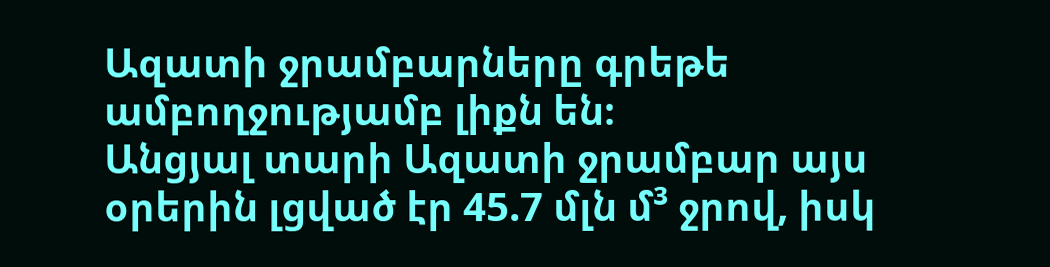Ազատի ջրամբարները գրեթե ամբողջությամբ լիքն են։
Անցյալ տարի Ազատի ջրամբար այս օրերին լցված էր 45.7 մլն մ³ ջրով, իսկ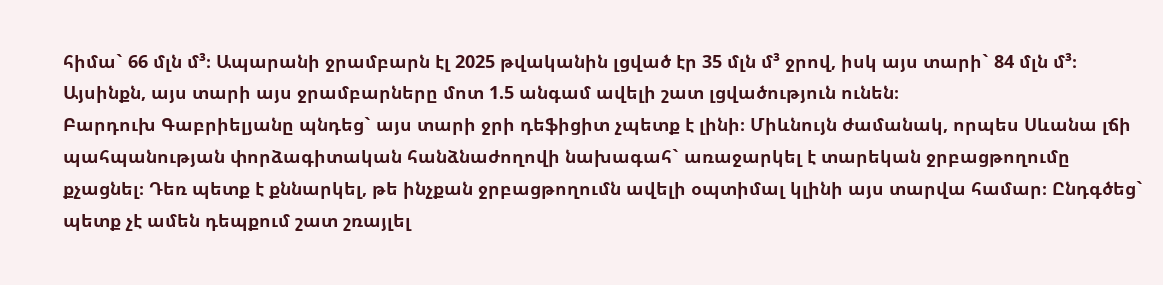հիմա` 66 մլն մ³։ Ապարանի ջրամբարն էլ 2025 թվականին լցված էր 35 մլն մ³ ջրով, իսկ այս տարի` 84 մլն մ³։ Այսինքն, այս տարի այս ջրամբարները մոտ 1.5 անգամ ավելի շատ լցվածություն ունեն։
Բարդուխ Գաբրիելյանը պնդեց` այս տարի ջրի դեֆիցիտ չպետք է լինի։ Միևնույն ժամանակ, որպես Սևանա լճի պահպանության փորձագիտական հանձնաժողովի նախագահ` առաջարկել է տարեկան ջրբացթողումը քչացնել։ Դեռ պետք է քննարկել, թե ինչքան ջրբացթողումն ավելի օպտիմալ կլինի այս տարվա համար։ Ընդգծեց` պետք չէ ամեն դեպքում շատ շռայլել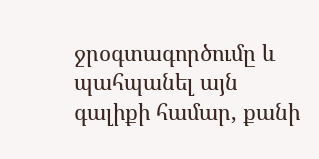ջրօգտագործումը և պահպանել այն գալիքի համար, քանի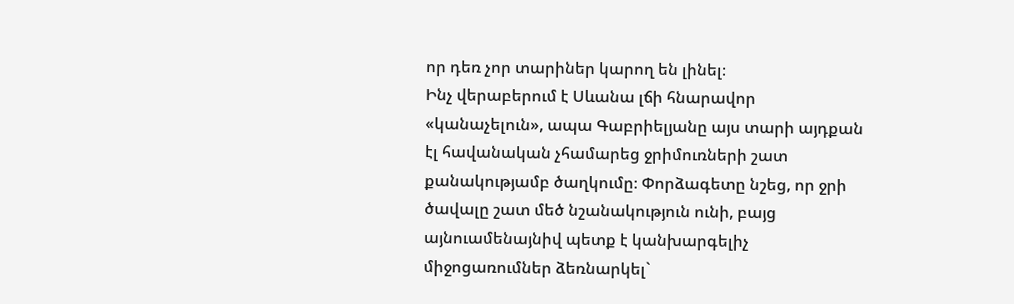որ դեռ չոր տարիներ կարող են լինել։
Ինչ վերաբերում է Սևանա լճի հնարավոր «կանաչելուն», ապա Գաբրիելյանը այս տարի այդքան էլ հավանական չհամարեց ջրիմուռների շատ քանակությամբ ծաղկումը։ Փորձագետը նշեց, որ ջրի ծավալը շատ մեծ նշանակություն ունի, բայց այնուամենայնիվ պետք է կանխարգելիչ միջոցառումներ ձեռնարկել`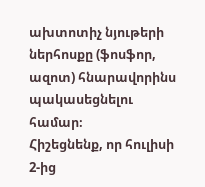ախտոտիչ նյութերի ներհոսքը (ֆոսֆոր, ազոտ) հնարավորինս պակասեցնելու համար։
Հիշեցնենք, որ հուլիսի 2-ից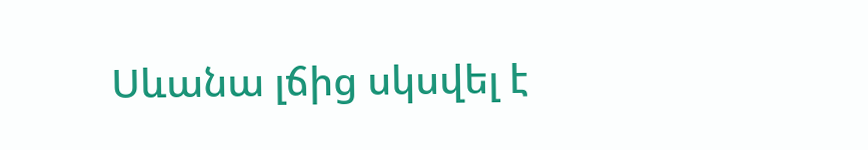Սևանա լճից սկսվել է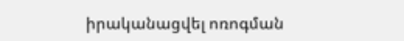իրականացվել ոռոգման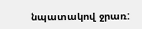նպատակով ջրառ: